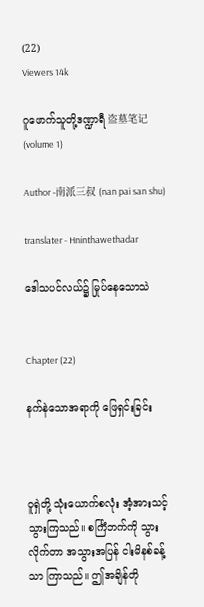(22)
Viewers 14k

ဂူဖောက်သူတို့ဒဏ္ဍာရီ 盗墓笔记 (volume 1)

Author -南派三叔 (nan pai san shu)

translater - Hninthawethadar

ဒေါသပင်လယ်၌ မြုပ်နေသောသဲ


Chapter (22)

နက်နဲသောအရာကို ဖြေရှင်းခြင်း



ဝူရှဲတို့ သုံးယောက်စလုံး အံ့အားသင့်သွားကြသည်။ စင်္ကြံဘက်ကို သွားလိုက်တာ အသွားအပြန် ငါးမိနစ်ခန့်သာ ကြာသည်။ ဤအချိန်တို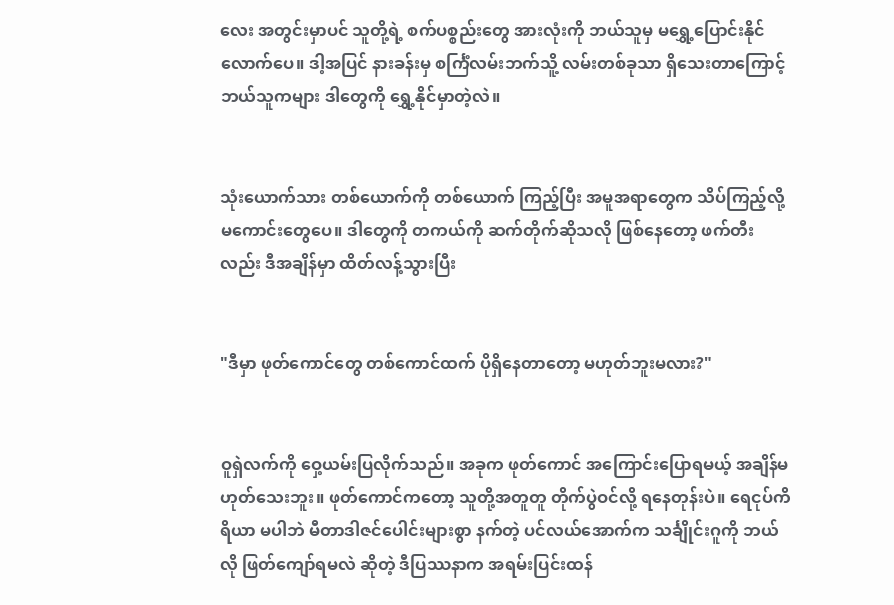လေး အတွင်းမှာပင် သူတို့ရဲ့ စက်ပစ္စည်းတွေ အားလုံးကို ဘယ်သူမှ မရွှေ့ပြောင်းနိုင်လောက်ပေ။ ဒါ့အပြင် နားခန်းမှ စင်္ကြံလမ်းဘက်သိူ့ လမ်းတစ်ခုသာ ရှိသေးတာကြောင့် ဘယ်သူကများ ဒါတွေကို ရွှေ့နိုင်မှာတဲ့လဲ။


သုံးယောက်သား တစ်ယောက်ကို တစ်ယောက် ကြည့်ပြီး အမူအရာတွေက သိပ်ကြည့်လို့ မကောင်းတွေပေ။ ဒါတွေကို တကယ်ကို ဆက်တိုက်ဆိုသလို ဖြစ်နေတော့ ဖက်တီးလည်း ဒီအချိန်မှာ ထိတ်လန့်သွားပြီး


"ဒီမှာ ဖုတ်ကောင်တွေ တစ်ကောင်ထက် ပိုရှိနေတာတော့ မဟုတ်ဘူးမလား?"


ဝူရှဲလက်ကို ဝှေ့ယမ်းပြလိုက်သည်။ အခုက ဖုတ်ကောင် အကြောင်းပြောရမယ့် အချိန်မဟုတ်သေးဘူး။ ဖုတ်ကောင်ကတော့ သူတို့အတူတူ တိုက်ပွဲဝင်လို့ ရနေတုန်းပဲ။ ရေငုပ်ကိရိယာ မပါဘဲ မီတာဒါဇင်ပေါင်းများစွာ နက်တဲ့ ပင်လယ်အောက်က သင်္ချိုင်းဂူကို ဘယ်လို ဖြတ်ကျော်ရမလဲ ဆိုတဲ့ ဒီပြဿနာက အရမ်းပြင်းထန်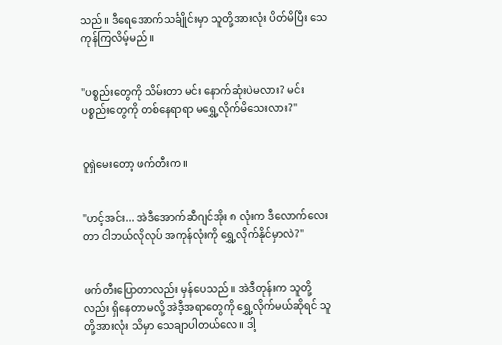သည်။ ဒီရေအောက်သင်္ချိုင်းမှာ သူတို့အားလုံး ပိတ်မိပြီး သေကုန်ကြလိမ့်မည်။


"ပစ္စည်းတွေကို သိမ်းတာ မင်း နောက်ဆုံးပဲမလား? မင်း ပစ္စည်းတွေကို တစ်နေရာရာ မရွှေ့လိုက်မိသေးလား?"


ဝူရှဲမေးတော့ ဖက်တီးက။


"ဟင့်အင်း... အဲဒီအောက်ဆီဂျင်အိုး ၈ လုံးက ဒီလောက်လေးတာ ငါဘယ်လိုလုပ် အကုန်လုံးကို ရွှေ့လိုက်နိုင်မှာလဲ?"


ဖက်တီးပြောတာလည်း မှန်ပေသည်။ အဲဒီတုန်းက သူတို့လည်း ရှိနေတာမလို့ အဲဒီ့အရာတွေကို ရွှေ့လိုက်မယ်ဆိုရင် သူတို့အားလုံး သိမှာ သေချာပါတယ်လေ။ ဒါ့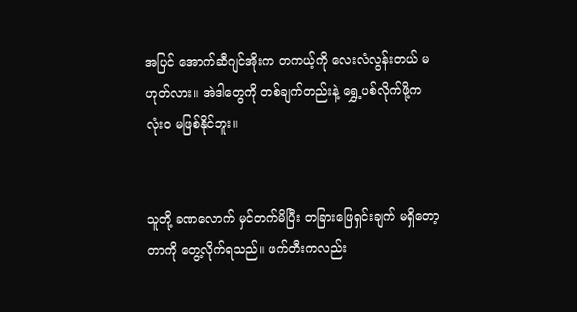အပြင် အောက်ဆီဂျင်အိုးက တကယ့်ကို လေးလံလွန်းတယ် မဟုတ်လား။ အဲဒါတွေကို တစ်ချက်တည်းနဲ့ ရွှေ့ပစ်လိုက်ဖို့က လုံးဝ မဖြစ်နိုင်ဘူး။


သူတို့ ခဏလောက် မှင်တက်မိပြီး တခြားဖြေရှင်းချက် မရှိတော့တာကို တွေ့လိုက်ရသည်။ ဖက်တီးကလည်း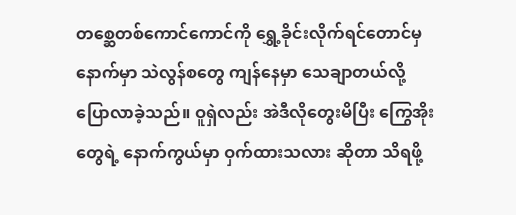တစ္ဆေတစ်ကောင်ကောင်ကို ရွှေ့ခိုင်းလိုက်ရင်တောင်မှ နောက်မှာ သဲလွန်စတွေ ကျန်နေမှာ သေချာတယ်လို့ ပြောလာခဲ့သည်။ ဝူရှဲလည်း အဲဒီလိုတွေးမိပြီး ကြွေအိုးတွေရဲ့ နောက်ကွယ်မှာ ဝှက်ထားသလား ဆိုတာ သိရဖို့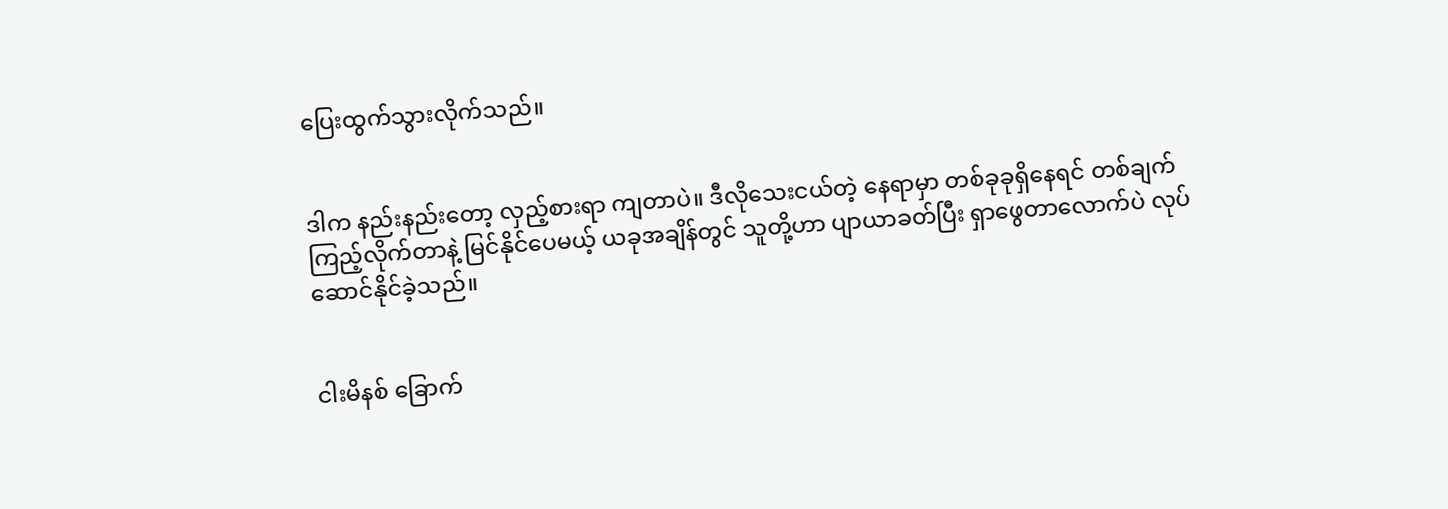ပြေးထွက်သွားလိုက်သည်။


ဒါက နည်းနည်းတော့ လှည့်စားရာ ကျတာပဲ။ ဒီလိုသေးငယ်တဲ့ နေရာမှာ တစ်ခုခုရှိနေရင် တစ်ချက် ကြည့်လိုက်တာနဲ့ မြင်နိုင်ပေမယ့် ယခုအချိန်တွင် သူတို့ဟာ ပျာယာခတ်ပြီး ရှာဖွေတာလောက်ပဲ လုပ်ဆောင်နိုင်ခဲ့သည်။


ငါးမိနစ် ခြောက်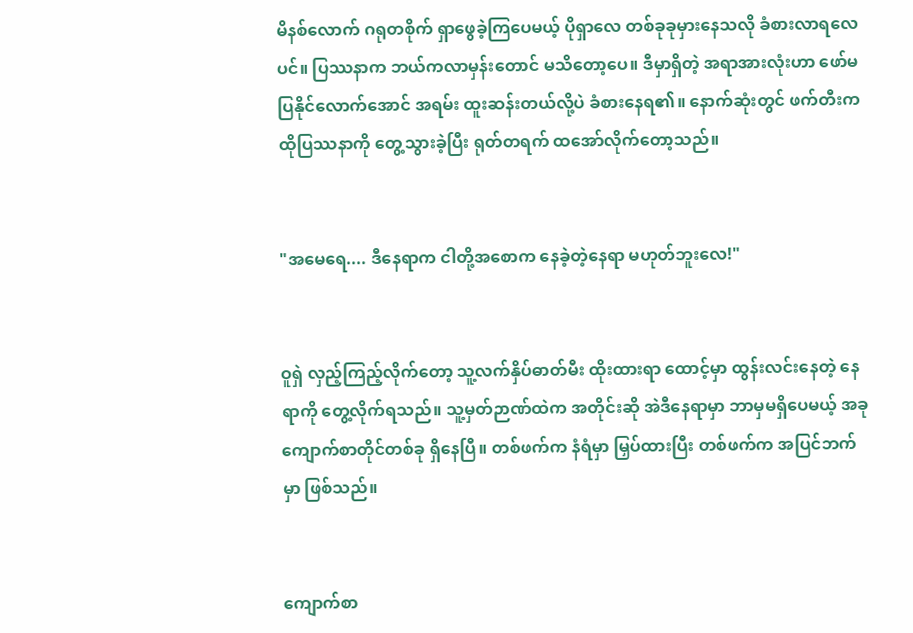မိနစ်လောက် ဂရုတစိုက် ရှာဖွေခဲ့ကြပေမယ့် ပိုရှာလေ တစ်ခုခုမှားနေသလို ခံစားလာရလေပင်။ ပြဿနာက ဘယ်ကလာမှန်းတောင် မသိတော့ပေ။ ဒီမှာရှိတဲ့ အရာအားလုံးဟာ ဖော်မပြနိုင်လောက်အောင် အရမ်း ထူးဆန်းတယ်လို့ပဲ ခံစားနေရ၏။ နောက်ဆုံးတွင် ဖက်တီးက ထိုပြဿနာကို တွေ့သွားခဲ့ပြီး ရုတ်တရက် ထအော်လိုက်တော့သည်။


"အမေရေ.... ဒီနေရာက ငါတို့အစောက နေခဲ့တဲ့နေရာ မဟုတ်ဘူးလေ!"


ဝူရှဲ လှည့်ကြည့်လိုက်တော့ သူ့လက်နှိပ်ဓာတ်မီး ထိုးထားရာ ထောင့်မှာ ထွန်းလင်းနေတဲ့ နေရာကို တွေ့လိုက်ရသည်။ သူ့မှတ်ဉာဏ်ထဲက အတိုင်းဆို အဲဒီနေရာမှာ ဘာမှမရှိပေမယ့် အခု ကျောက်စာတိုင်တစ်ခု ရှိနေပြီ။ တစ်ဖက်က နံရံမှာ မြှပ်ထားပြီး တစ်ဖက်က အပြင်ဘက်မှာ ဖြစ်သည်။


ကျောက်စာ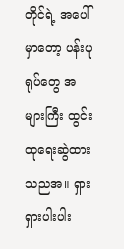တိုင်ရဲ့ အပေါ်မှာတော့ ပန်းပုရုပ်တွေ အများကြီး ထွင်းထုရေးဆွဲထားသညအ။ ရှားရှားပါးပါး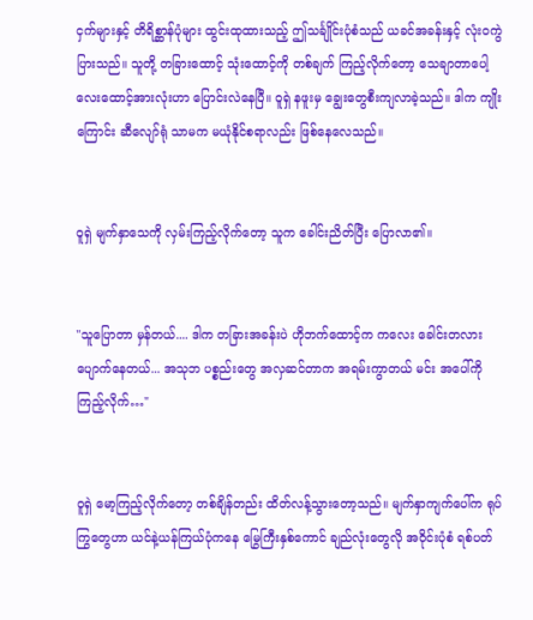ငှက်များနှင့် တိရိစ္ဆာန်ပုံများ ထွင်းထုထားသည့် ဤသင်္ချိုင်းပုံစံသည် ယခင်အခန်းနှင့် လုံးဝကွဲပြားသည်။ သူတို့ တခြားထောင့် သုံးထောင့်ကို တစ်ချက် ကြည့်လိုက်တော့ သေချာတာပေါ့ လေးထောင့်အားလုံးဟာ ပြောင်းလဲနေပြီ။ ဝူရှဲ နဖူးမှ ချွေးတွေစီးကျလာခဲ့သည်။ ဒါက ကျိုးကြောင်း ဆီလျော်ရုံ သာမက မယုံနိုင်စရာလည်း ဖြစ်နေလေသည်။


ဝူရှဲ မျက်နှာသေကို လှမ်းကြည့်လိုက်တော့ သူက ခေါင်းညိတ်ပြီး ပြောလာ၏။


"သူပြောတာ မှန်တယ်.... ဒါက တခြားအခန်းပဲ ဟိုဘက်ထောင့်က ကလေး ခေါင်းတလား ပျောက်နေတယ်... အသုဘ ပစ္စည်းတွေ အလှဆင်တာက အရမ်းကွာတယ် မင်း အပေါ်ကို ကြည့်လိုက်…"


ဝူရှဲ မော့ကြည့်လိုက်တော့ တစ်ချိန်တည်း ထိတ်လန့်သွားတော့သည်။ မျက်နှာကျက်ပေါ်က ရုပ်ကြွတွေဟာ ယင်နဲ့ယန်ကြယ်ပုံကနေ မြွေကြီးနှစ်ကောင် ချည်လုံးတွေလို အဝိုင်းပုံစံ ရစ်ပတ်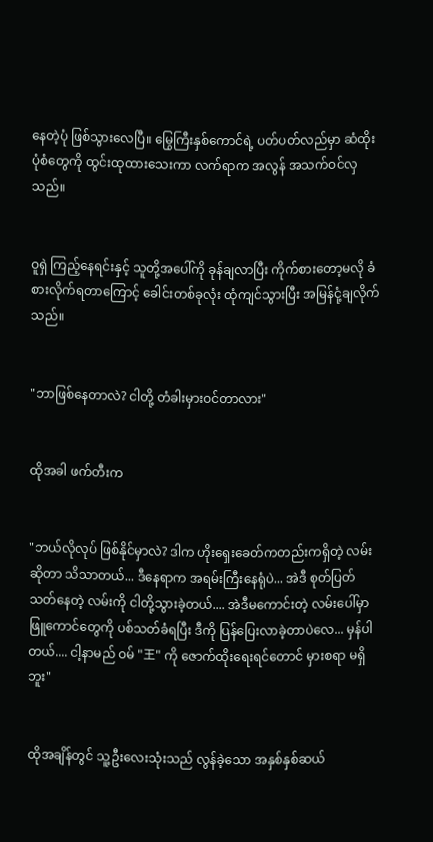နေတဲ့ပုံ ဖြစ်သွားလေပြီ။ မြွေကြီးနှစ်ကောင်ရဲ့ ပတ်ပတ်လည်မှာ ဆံထိုးပုံစံတွေကို ထွင်းထုထားသေးကာ လက်ရာက အလွန် အသက်ဝင်လှသည်။


ဝူရှဲ ကြည့်နေရင်းနှင့် သူတို့အပေါ်ကို ခုန်ချလာပြီး ကိုက်စားတော့မလို ခံစားလိုက်ရတာကြောင့် ခေါင်းတစ်ခုလုံး ထုံကျင်သွားပြီး အမြန်ငုံ့ချလိုက်သည်။


"ဘာဖြစ်နေတာလဲ? ငါတို့ တံခါးမှားဝင်တာလား"


ထိုအခါ ဖက်တီးက


"ဘယ်လိုလုပ် ဖြစ်နိုင်မှာလဲ? ဒါက ဟိုးရှေးခေတ်ကတည်းကရှိတဲ့ လမ်းဆိုတာ သိသာတယ်... ဒီနေရာက အရမ်းကြီးနေရုံပဲ... အဲဒီ စုတ်ပြတ်သတ်နေတဲ့ လမ်းကို ငါတို့သွားခဲ့တယ်.... အဲဒီမကောင်းတဲ့ လမ်းပေါ်မှာ ဖြူကောင်တွေကို ပစ်သတ်ခံရပြီး ဒီကို ပြန်ပြေးလာခဲ့တာပဲလေ... မှန်ပါတယ်.... ငါ့နာမည် ဝမ် "王" ကို ဇောက်ထိုးရေးရင်တောင် မှားစရာ မရှိဘူး"


ထိုအချိန်တွင် သူ့ဦးလေးသုံးသည် လွန်ခဲ့သော အနှစ်နှစ်ဆယ်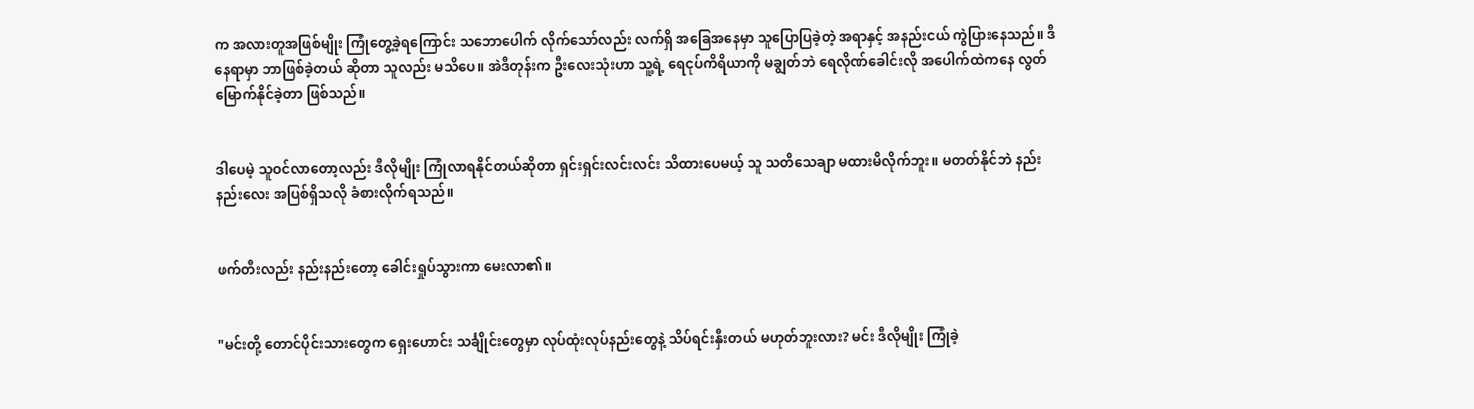က အလားတူအဖြစ်မျိုး ကြုံတွေ့ခဲ့ရကြောင်း သဘောပေါက် လိုက်သော်လည်း လက်ရှိ အခြေအနေမှာ သူပြောပြခဲ့တဲ့ အရာနှင့် အနည်းငယ် ကွဲပြားနေသည်။ ဒီနေရာမှာ ဘာဖြစ်ခဲ့တယ် ဆိုတာ သူလည်း မသိပေ။ အဲဒီတုန်းက ဦးလေးသုံးဟာ သူ့ရဲ့ ရေငုပ်ကိရိယာကို မချွတ်ဘဲ ရေလိုဏ်ခေါင်းလို အပေါက်ထဲကနေ လွတ်မြောက်နိုင်ခဲ့တာ ဖြစ်သည်။


ဒါပေမဲ့ သူဝင်လာတော့လည်း ဒီလိုမျိုး ကြုံလာရနိုင်တယ်ဆိုတာ ရှင်းရှင်းလင်းလင်း သိထားပေမယ့် သူ သတိသေချာ မထားမိလိုက်ဘူး။ မတတ်နိုင်ဘဲ နည်းနည်းလေး အပြစ်ရှိသလို ခံစားလိုက်ရသည်။


ဖက်တီးလည်း နည်းနည်းတော့ ခေါင်းရှုပ်သွားကာ မေးလာ၏။


"မင်းတို့ တောင်ပိုင်းသားတွေက ရှေးဟောင်း သင်္ချိုင်းတွေမှာ လုပ်ထုံးလုပ်နည်းတွေနဲ့ သိပ်ရင်းနှီးတယ် မဟုတ်ဘူးလား? မင်း ဒီလိုမျိုး ကြုံခဲ့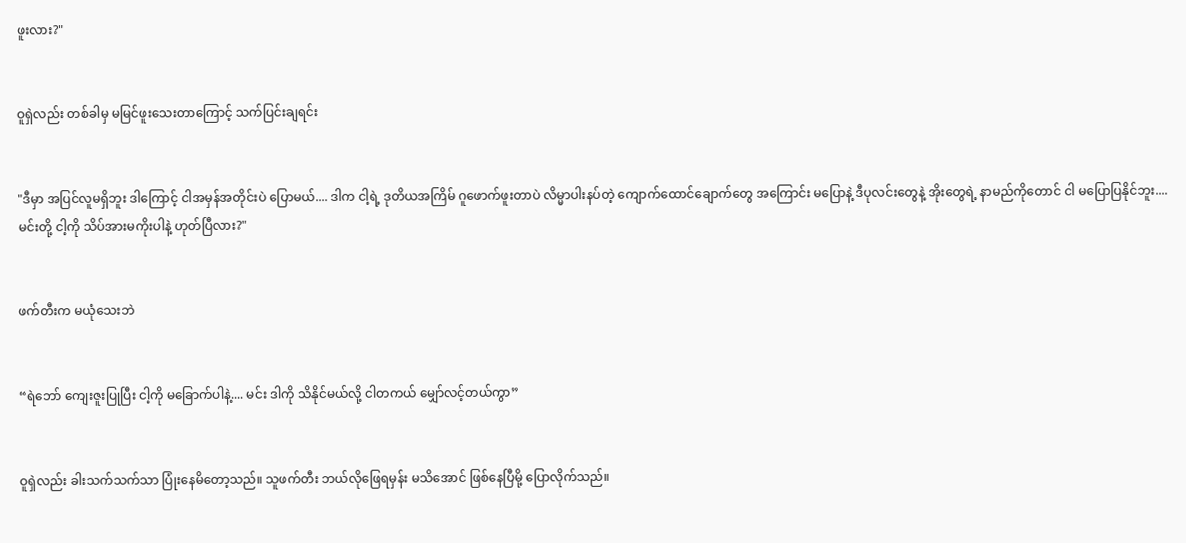ဖူးလား?"


ဝူရှဲလည်း တစ်ခါမှ မမြင်ဖူးသေးတာကြောင့် သက်ပြင်းချရင်း


"ဒီမှာ အပြင်လူမရှိဘူး ဒါကြောင့် ငါအမှန်အတိုင်းပဲ ပြောမယ်.... ဒါက ငါ့ရဲ့ ဒုတိယအကြိမ် ဂူဖောက်ဖူးတာပဲ လိမ္မာပါးနပ်တဲ့ ကျောက်ထောင်ချောက်တွေ အကြောင်း မပြောနဲ့ ဒီပုလင်းတွေနဲ့ အိုးတွေရဲ့ နာမည်ကိုတောင် ငါ မပြောပြနိုင်ဘူး.... မင်းတို့ ငါ့ကို သိပ်အားမကိုးပါနဲ့ ဟုတ်ပြီလား?"


ဖက်တီးက မယုံသေးဘဲ


“ရဲဘော် ကျေးဇူးပြုပြီး ငါ့ကို မခြောက်ပါနဲ့.... မင်း ဒါကို သိနိုင်မယ်လို့ ငါတကယ် မျှော်လင့်တယ်ကွာ”


ဝူရှဲလည်း ခါးသက်သက်သာ ပြုံးနေမိတော့သည်။ သူဖက်တီး ဘယ်လိုဖြေရမှန်း မသိအောင် ဖြစ်နေပြီမို့ ပြောလိုက်သည်။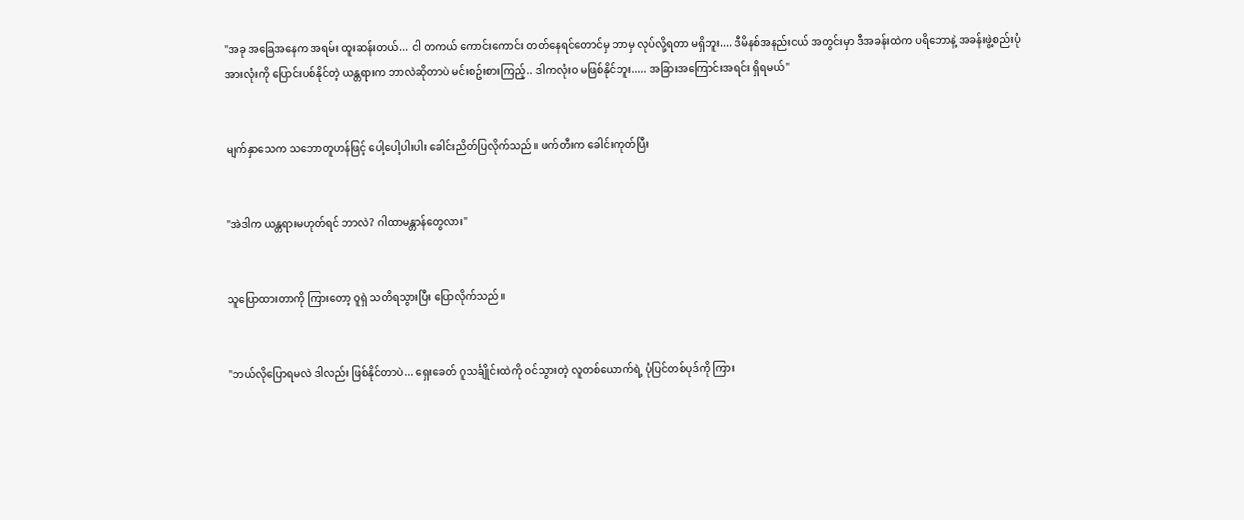"အခု အခြေအနေက အရမ်း ထူးဆန်းတယ်... ငါ တကယ် ကောင်းကောင်း တတ်နေရင်တောင်မှ ဘာမှ လုပ်လို့ရတာ မရှိဘူး.... ဒီမိနစ်အနည်းငယ် အတွင်းမှာ ဒီအခန်းထဲက ပရိဘောနဲ့ အခန်းဖွဲ့စည်းပုံ အားလုံးကို ပြောင်းပစ်နိုင်တဲ့ ယန္တရားက ဘာလဲဆိုတာပဲ မင်းစဥ်းစားကြည့်.. ဒါကလုံးဝ မဖြစ်နိုင်ဘူး..... အခြားအကြောင်းအရင်း ရှိရမယ်"


မျက်နှာသေက သဘောတူဟန်ဖြင့် ပေါ့ပေါ့ပါးပါး ခေါင်းညိတ်ပြလိုက်သည်။ ဖက်တီးက ခေါင်းကုတ်ပြီး


"အဲဒါက ယန္တရားမဟုတ်ရင် ဘာလဲ? ဂါထာမန္တာန်တွေလား"


သူပြောထားတာကို ကြားတော့ ဝူရှဲ သတိရသွားပြီး ပြောလိုက်သည်။


"ဘယ်လိုပြောရမလဲ ဒါလည်း ဖြစ်နိုင်တာပဲ... ရှေးခေတ် ဂူသင်္ချိုင်းထဲကို ဝင်သွားတဲ့ လူတစ်ယောက်ရဲ့ ပုံပြင်တစ်ပုဒ်ကို ကြား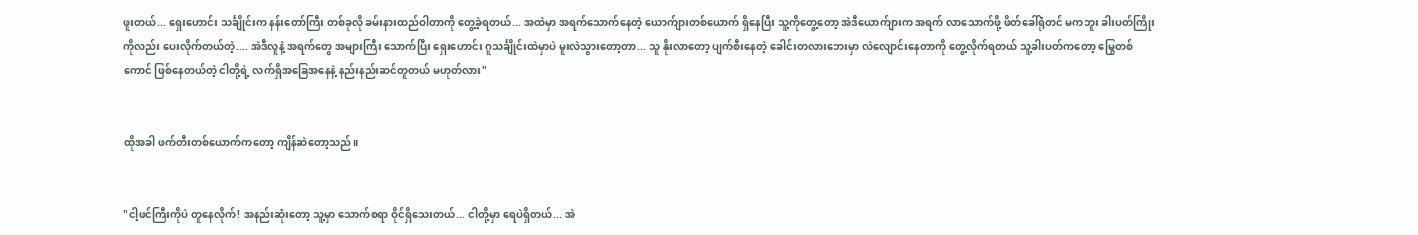ဖူးတယ်... ရှေးဟောင်း သင်္ချိုင်းက နန်းတော်ကြီး တစ်ခုလို ခမ်းနားထည်ဝါတာကို တွေ့ခဲ့ရတယ်... အထဲမှာ အရက်သောက်နေတဲ့ ယောက်ျားတစ်ယောက် ရှိနေပြီး သူ့ကိုတွေ့တော့ အဲဒီယောက်ျားက အရက် လာသောက်ဖို့ ဖိတ်ခေါ်ရုံတင် မကဘူး ခါးပတ်ကြိုးကိုလည်း ပေးလိုက်တယ်တဲ့.... အဲဒီလူနဲ့ အရက်တွေ အများကြီး သောက်ပြီး ရှေးဟောင်း ဂူသင်္ချိုင်းထဲမှာပဲ မူးလဲသွားတော့တာ... သူ နိုးလာတော့ ပျက်စီးနေတဲ့ ခေါင်းတလားဘေးမှာ လဲလျောင်းနေတာကို တွေ့လိုက်ရတယ် သူ့ခါးပတ်ကတော့ မြွေတစ်ကောင် ဖြစ်နေတယ်တဲ့ ငါတို့ရဲ့ လက်ရှိအခြေအနေနဲ့ နည်းနည်းဆင်တူတယ် မဟုတ်လား"


ထိုအခါ ဖက်တီးတစ်ယောက်ကတော့ ကျိန်ဆဲတော့သည်။


"ငါ့ဖင်ကြီးကိုပဲ တူနေလိုက်! အနည်းဆုံးတော့ သူ့မှာ သောက်စရာ ဝိုင်ရှိသေးတယ်... ငါတို့မှာ ရေပဲရှိတယ်... အဲ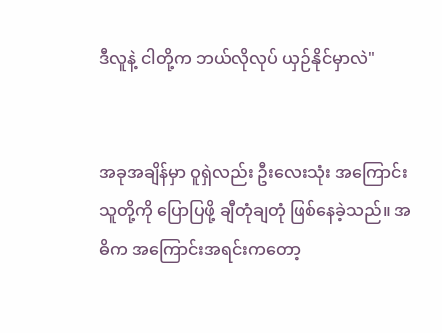ဒီလူနဲ့ ငါတို့က ဘယ်လိုလုပ် ယှဉ်နိုင်မှာလဲ"


အခုအချိန်မှာ ဝူရှဲလည်း ဦးလေးသုံး အကြောင်း သူတို့ကို ပြောပြဖို့ ချီတုံချတုံ ဖြစ်နေခဲ့သည်။ အဓိက အကြောင်းအရင်းကတော့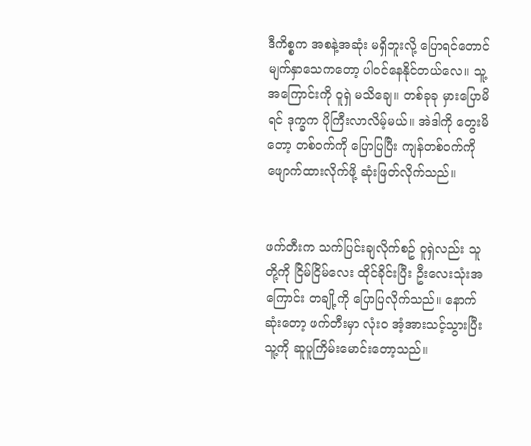ဒီကိစ္စက အစနဲ့အဆုံး မရှိဘူးလို့ ပြောရင်တောင် မျက်နှာသေကတော့ ပါ၀င်နေနိုင်တယ်လေ။ သူ့အကြောင်းကို ဝူရှဲ မသိချေ။ တစ်ခုခု မှားပြောမိရင် ဒုက္ခက ပိုကြီးလာလိမ့်မယ်။ အဲဒါကို တွေးမိတော့ တစ်ဝက်ကို ပြောပြပြီး ကျန်တစ်ဝက်ကို ဖျောက်ထားလိုက်ဖို့ ဆုံးဖြတ်လိုက်သည်။


ဖက်တီးက သက်ပြင်းချလိုက်စဥ် ဝူရှဲလည်း သူတို့ကို ငြိမ်ငြိမ်လေး ထိုင်ခိုင်းပြီး ဦးလေးသုံးအကြောင်း တချို့ကို ပြောပြလိုက်သည်။ နောက်ဆုံးတော့ ဖက်တီးမှာ လုံးဝ အံ့အားသင့်သွားပြီး သူ့ကို ဆူပူကြိမ်းမောင်းတော့သည်။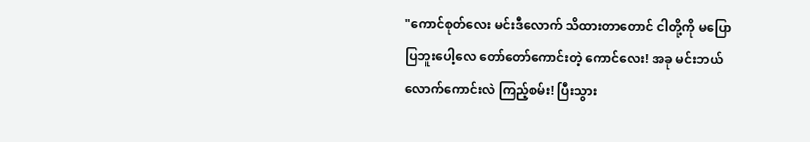"ကောင်စုတ်လေး မင်းဒီလောက် သိထားတာတောင် ငါတို့ကို မပြောပြဘူးပေါ့လေ တော်တော်ကောင်းတဲ့ ကောင်လေး! အခု မင်းဘယ်လောက်ကောင်းလဲ ကြည့်စမ်း! ပြီးသွား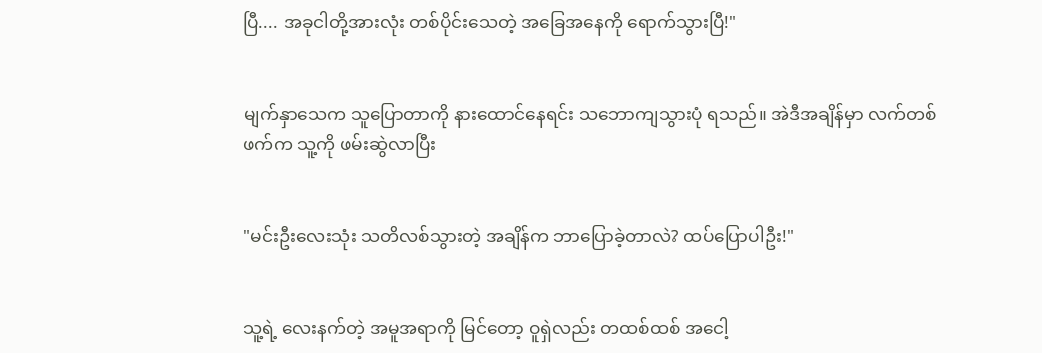ပြီ.... အခုငါတို့အားလုံး တစ်ပိုင်းသေတဲ့ အခြေအနေကို ရောက်သွားပြီ!"


မျက်နှာသေက သူပြောတာကို နားထောင်နေရင်း သဘောကျသွားပုံ ရသည်။ အဲဒီအချိန်မှာ လက်တစ်ဖက်က သူ့ကို ဖမ်းဆွဲလာပြီး


"မင်းဦးလေးသုံး သတိလစ်သွားတဲ့ အချိန်က ဘာပြောခဲ့တာလဲ? ထပ်ပြောပါဦး!"


သူ့ရဲ့ လေးနက်တဲ့ အမူအရာကို မြင်တော့ ဝူရှဲလည်း တထစ်ထစ် အငေါ့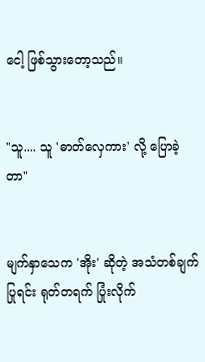ငေါ့ ဖြစ်သွားတော့သည်။


"သူ.... သူ 'ဓာတ်လှေကား' လို့ ပြောခဲ့တာ"


မျက်နှာသေက 'အိုး' ဆိုတဲ့ အသံတစ်ချက်ပြုရင်း ရုတ်တရက် ပြုံးလိုက်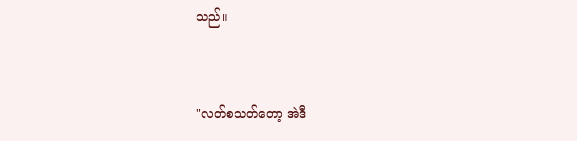သည်။


"လတ်စသတ်တော့ အဲဒီ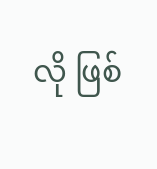လို ဖြစ်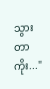သွားတာကိုး..."